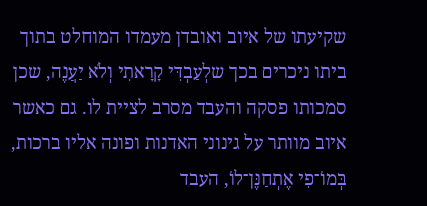שקיעתו של איוב ואובדן מעמדו המוחלט בתוך ביתו ניכרים בכך שלְעַבְדִּי קָרָאתִי וְלֹא יַעֲנֶה, שכן סמכותו פסקה והעבד מסרב לציית לו. גם כאשר איוב מוותר על גינוני האדנות ופונה אליו ברכות, בְּמוֹ־פִי אֶתְחַנֶּן־לוֹ, העבד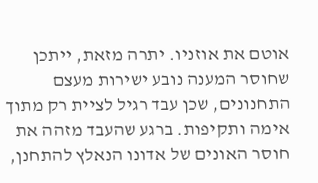אוטם את אוזניו. יתרה מזאת, ייתכן שחוסר המענה נובע ישירות מעצם התחנונים, שכן עבד רגיל לציית רק מתוך אימה ותקיפות. ברגע שהעבד מזהה את חוסר האונים של אדונו הנאלץ להתחנן,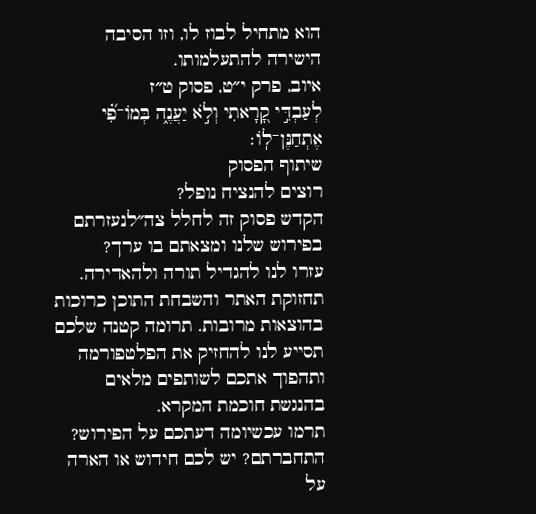הוא מתחיל לבוז לו, וזו הסיבה הישירה להתעלמותו.
איוב, פרק י״ט, פסוק ט״ז
לְעַבְדִּ֣י קָ֭רָאתִי וְלֹ֣א יַעֲנֶ֑ה בְּמוֹ־פִ֝֗י אֶתְחַנֶּן־לֽוֹ׃
שיתוף הפסוק
רוצים להנציח נופל?
הקדש פסוק זה לחלל צה״לנעזרתם בפירוש שלנו ומצאתם בו ערך?
עזרו לנו להגדיל תורה ולהאדירה. תחזוקת האתר והשבחת התוכן כרוכות בהוצאות מרובות. תרומה קטנה שלכם תסייע לנו להחזיק את הפלטפורמה ותהפוך אתכם לשותפים מלאים בהנגשת חוכמת המקרא.
תרמו עכשיומה דעתכם על הפירוש?
התחברתם? יש לכם חידוש או הארה על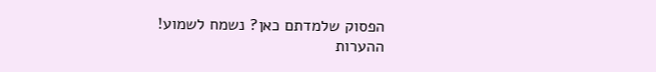הפסוק שלמדתם כאן? נשמח לשמוע!
ההערות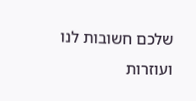שלכם חשובות לנו ועוזרות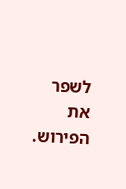לשפר את הפירוש.